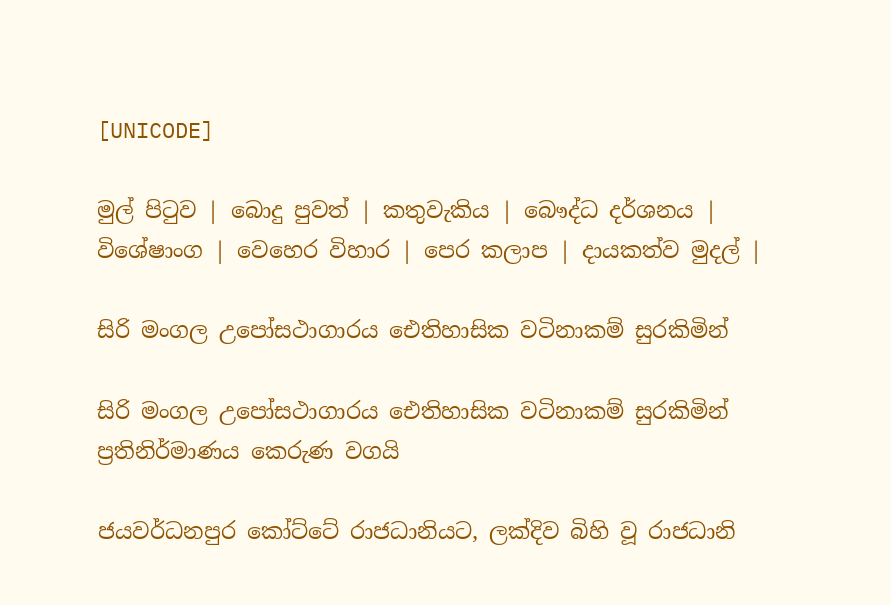[UNICODE]

මුල් පිටුව | බොදු පුවත් | කතුවැකිය | බෞද්ධ දර්ශනය | විශේෂාංග | වෙහෙර විහාර | පෙර කලාප | දායකත්ව මුදල් |

සිරි මංගල උපෝසථාගාරය ඓතිහාසික වටිනාකම් සුරකිමින්

සිරි මංගල උපෝසථාගාරය ඓතිහාසික වටිනාකම් සුරකිමින් ප්‍රතිනිර්මාණය කෙරුණ වගයි

ජයවර්ධනපුර කෝට්ටේ රාජධානියට, ලක්දිව බිහි වූ රාජධානි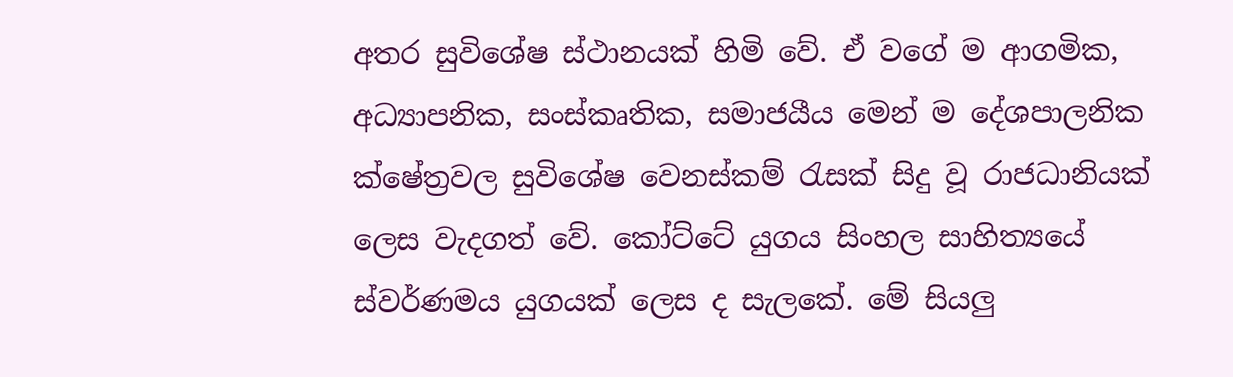අතර සුවිශේෂ ස්ථානයක් හිමි වේ. ඒ වගේ ම ආගමික, අධ්‍යාපනික, සංස්කෘතික, සමාජයීය මෙන් ම දේශපාලනික ක්ෂේත්‍රවල සුවිශේෂ වෙනස්කම් රැසක් සිදු වූ රාජධානියක් ලෙස වැදගත් වේ. කෝට්ටේ යුගය සිංහල සාහිත්‍යයේ ස්වර්ණමය යුගයක් ලෙස ද සැලකේ. මේ සියලු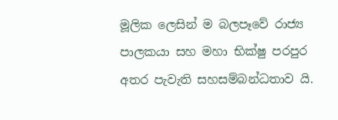මූලික ලෙසින් ම බලපෑවේ රාජ්‍ය පාලකයා සහ මහා භික්ෂු පරපුර අතර පැවැති සහසම්බන්ධතාව යි.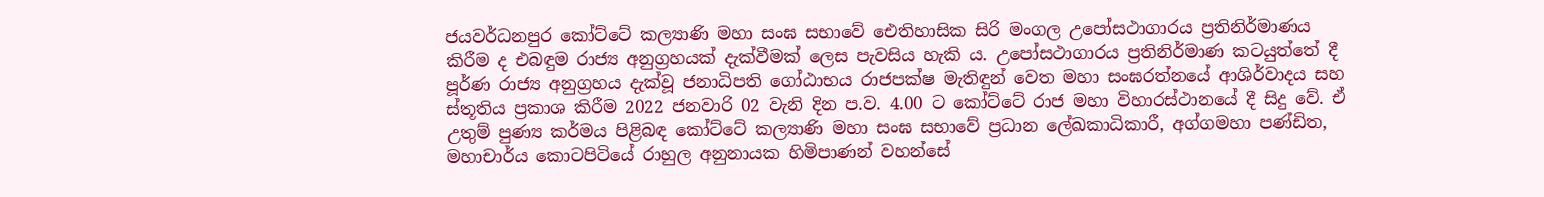ජයවර්ධනපුර කෝට්ටේ කල්‍යාණි මහා සංඝ සභාවේ ඓතිහාසික සිරි මංගල උපෝසථාගාරය ප්‍රතිනිර්මාණය කිරීම ද එබඳුම රාජ්‍ය අනුග්‍රහයක් දැක්වීමක් ලෙස පැවසිය හැකි ය. උපෝසථාගාරය ප්‍රතිනිර්මාණ කටයුත්තේ දී පූර්ණ රාජ්‍ය අනුග්‍රහය දැක්වූ ජනාධිපති ගෝඨාභය රාජපක්ෂ මැතිඳුන්‍ වෙත මහා සංඝරත්නයේ ආශිර්වාදය සහ ස්තූතිය ප්‍රකාශ කිරීම 2022 ජනවාරි 02 වැනි දින ප.ව. 4.00 ට කෝට්ටේ රාජ මහා විහාරස්ථානයේ දී සිදු වේ. ඒ උතුම් පුණ්‍ය කර්මය පිළිබඳ කෝට්ටේ කල්‍යාණි මහා සංඝ සභාවේ ප්‍රධාන ලේඛකාධිකාරී, අග්ගමහා පණ්ඩිත, මහාචාර්ය කොටපිටියේ රාහුල අනුනායක හිමිපාණන් වහන්සේ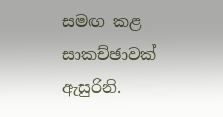සමඟ කළ සාකච්ඡාවක් ඇසුරිනි.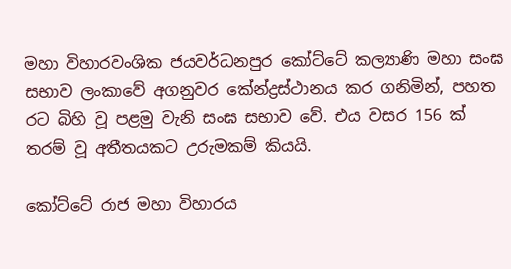මහා විහාරවංශික ජයවර්ධනපුර කෝට්ටේ කල්‍යාණි මහා සංඝ සභාව ලංකාවේ අගනුවර කේන්ද්‍රස්ථානය කර ගනිමින්, පහත රට බිහි වූ පළමු වැනි සංඝ සභාව වේ. එය වසර 156 ක් තරම් වූ අතීතයකට උරුමකම් කියයි.

කෝට්ටේ රාජ මහා විහාරය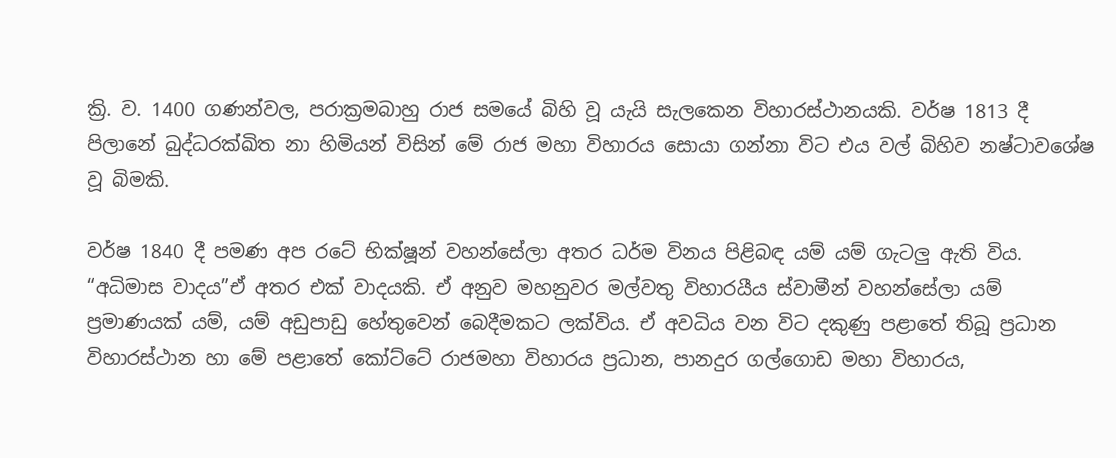ක්‍රි. ව. 1400 ගණන්වල, පරාක්‍රමබාහු රාජ සමයේ බිහි වූ යැයි සැලකෙන විහාරස්ථානයකි. වර්ෂ 1813 දී පිලානේ බුද්ධරක්ඛිත නා හිමියන් විසින් මේ රාජ මහා විහාරය සොයා ගන්නා විට එය වල් බිහිව නෂ්ටාවශේෂ වූ බිමකි.

වර්ෂ 1840 දී පමණ අප රටේ භික්ෂූන් වහන්සේලා අතර ධර්ම විනය පිළිබඳ යම් යම් ගැටලු ඇති විය. “අධිමාස වාදය”ඒ අතර එක් වාදයකි. ඒ අනුව මහනුවර මල්වතු විහාරයීය ස්වාමීන් වහන්සේලා යම් ප්‍රමාණයක් යම්, යම් අඩුපාඩු හේතුවෙන් බෙදීමකට ලක්විය. ඒ අවධිය වන විට දකුණු පළාතේ තිබූ ප්‍රධාන විහාරස්ථාන හා මේ පළාතේ කෝ‍ට්ටේ රාජමහා විහාරය ප්‍රධාන, පානදුර ගල්ගොඩ මහා විහාරය,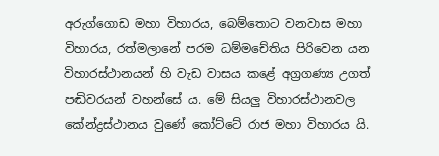අරුග්ගොඩ මහා විහාරය, බෙම්තොට වනවාස මහා විහාරය, රත්මලානේ පරම ධම්මචේතිය පිරිවෙන යන විහාරස්ථානයන් හි වැඩ වාසය කළේ අග්‍රගණ්‍ය උගත් පඬිවරයන් වහන්සේ ය. මේ සියලු විහාරස්ථානවල කේන්ද්‍රස්ථානය වුණේ කෝට්ටේ රාජ මහා විහාරය යි.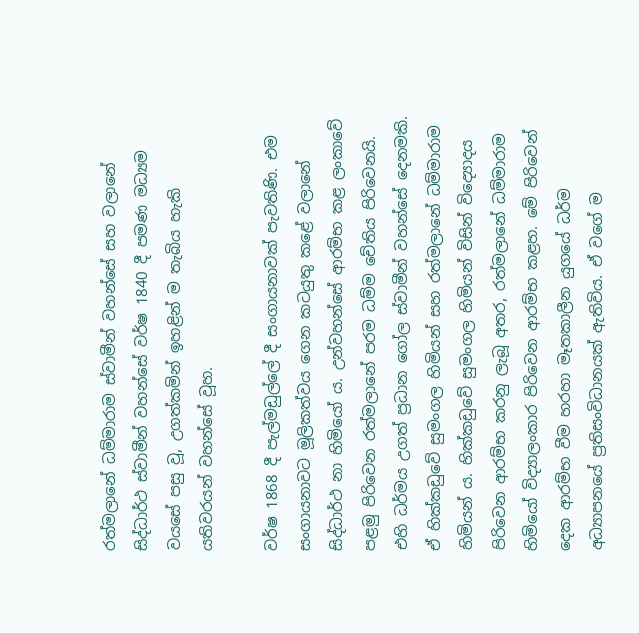රත්මලානේ ධම්මාරාම ස්වාමීන් වහන්සේ සහ වලානේ සිද්ධාර්ථ ස්වාමීන් වහන්සේ වර්ෂ 1840 දී පමණ මධ්‍යම වයසේ පසු වූ, උගත්කමින් ඉහළින් ම තැබිය හැකි යතිවරයන් වහන්සේ වූහ.

වර්ෂ 1868 දී පැල්මඩුල්ලේ දී සංගායනාවක් පැවතිණි. එම සංගායනාවට මූලිකත්වය ගෙන කටයුතු කළේ වලානේ සිද්ධාර්ථ නා හිමියෝ ය. උන්වහන්සේ ආරම්භ කළ ලංකාවේ පළමු පිරිවෙන රත්මලානේ පරම ධම්ම චේතිය පිරිවෙනයි. එහි ධර්මය උගත් ප්‍රධාන ගෝල ස්වාමීන් වහන්සේ දෙනමකි. ඒ හික්කඩුවේ සුමංගල හිමියන් සහ රත්මලානේ ධම්මාරාම හිමියන් ය. හික්කඩුවේ සුමංගල හිමියන් විසින් විද්‍යොදය පිරිවෙන ආරම්භ කරනු ලැබූ අතර, රත්මලානේ ධම්මාරාම හිමියෝ විද්‍යාලංකාර පිරිවෙන ආරම්භ කළහ. මේ පිරිවෙන් දෙක ආරම්භ වීම හරහා මෑතකාලීන යුගයේ ධර්ම අධ්‍යාපනයේ ප්‍රතිසංවිධානයක් ඇතිවිය. ඒ වගේ ම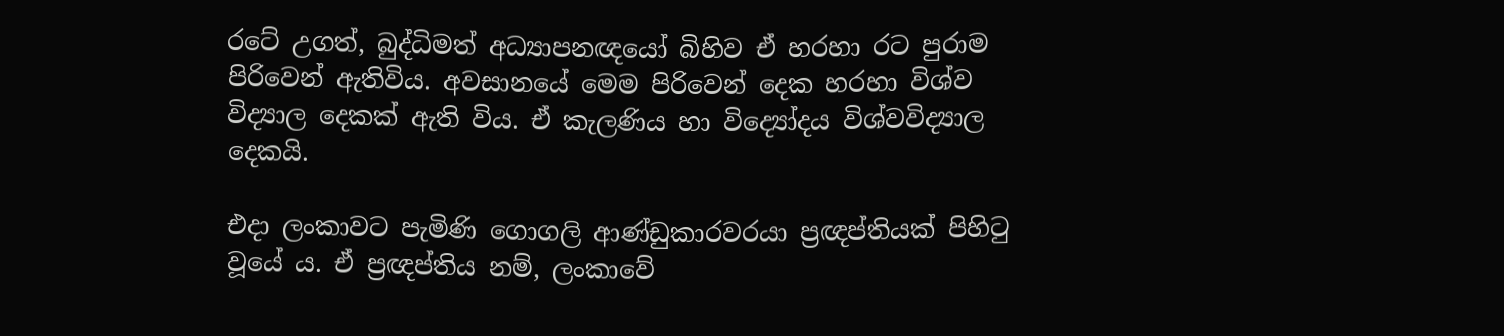රටේ උගත්, බුද්ධිමත් අධ්‍යාපනඥයෝ බිහිව ඒ හරහා රට පුරාම පිරිවෙන් ඇතිවිය. අවසානයේ මෙම පිරිවෙන් දෙක හරහා විශ්ව විද්‍යාල දෙකක් ඇති විය. ඒ කැලණිය හා විද්‍යෝදය විශ්වවිද්‍යාල දෙකයි.

එදා ලංකාවට පැමිණි ගොගලි ආණ්ඩුකාරවරයා ප්‍රඥප්තියක් පිහිටු වූයේ ය. ඒ ප්‍රඥප්තිය නම්, ලංකාවේ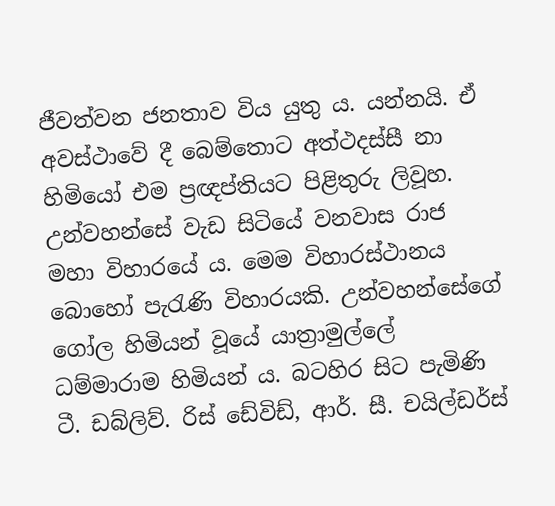ජීවත්වන ජනතාව විය යුතු ය. යන්නයි. ඒ අවස්ථාවේ දී බෙම්තොට අත්ථදස්සී නා හිමියෝ එම ප්‍රඥප්තියට පිළිතුරු ලිවූහ. උන්වහන්සේ වැඩ සිටියේ වනවාස රාජ මහා විහාරයේ ය. මෙම විහාරස්ථානය බොහෝ පැරැණි විහාරයකි. උන්වහන්සේගේ ගෝල හිමියන් වූයේ යාත්‍රාමුල්ලේ ධම්මාරාම හිමියන් ය. බටහිර සිට පැමිණි ටී. ඩබ්ලිව්. රිස් ඩේවිඩ්, ආර්. සී. චයිල්ඩර්ස්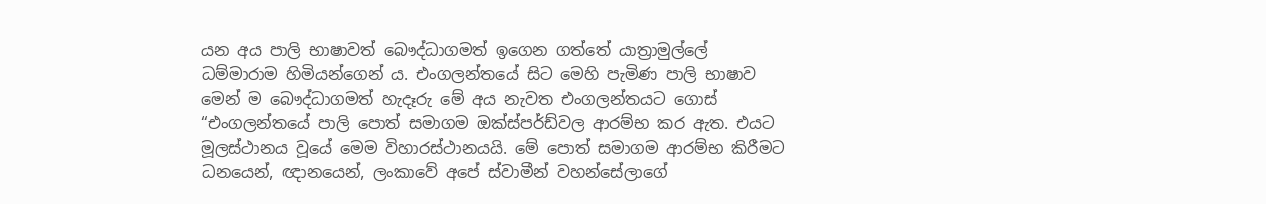යන අය පාලි භාෂාවත් බෞද්ධාගමත් ඉගෙන ගත්තේ යාත්‍රාමුල්ලේ ධම්මාරාම හිමියන්ගෙන් ය. එංගලන්තයේ සිට මෙහි පැමිණ පාලි භාෂාව මෙන් ම බෞද්ධාගමත් හැදෑරු මේ අය නැවත එංගලන්තයට ගොස් “එංගලන්තයේ පාලි පොත් සමාගම ඔක්ස්පර්ඩ්වල ආරම්භ කර ඇත. එයට මූලස්ථානය වූයේ මෙම විහාරස්ථානයයි. මේ පොත් සමාගම ආරම්භ කිරීමට ධනයෙන්, ඥානයෙන්, ලංකාවේ අපේ ස්වාමීන් වහන්සේලාගේ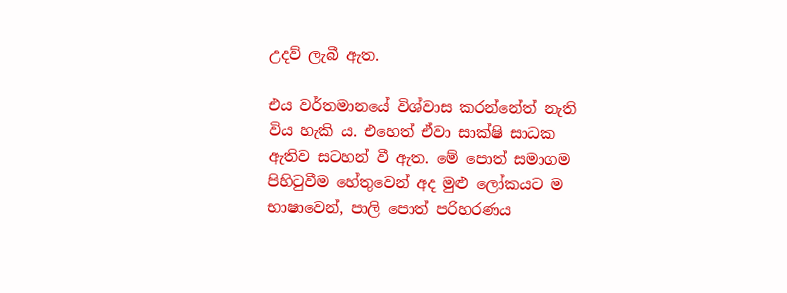උදව් ලැබී ඇත.

එය වර්තමානයේ විශ්වාස කරන්නේත් නැති විය හැකි ය. එහෙත් ඒවා සාක්ෂි සාධක ඇතිව සටහන් වී ඇත. මේ පොත් සමාගම පිහිටුවීම හේතුවෙන් අද මුළු ලෝකයට ම භාෂාවෙන්, පාලි පොත් පරිහරණය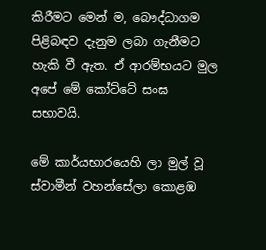කිරීමට මෙන් ම, බෞද්ධාගම පිළිබඳව දැනුම ලබා ගැනීමට හැකි වී ඇත. ඒ ආරම්භයට මුල අපේ මේ කෝට්ටේ සංඝ සභාවයි.

මේ කාර්යභාරයෙහි ලා මුල් වූ ස්වාමීන් වහන්සේලා කොළඹ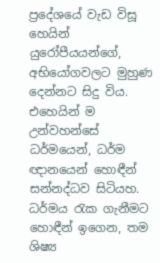ප්‍රදේශයේ වැඩ විසූ හෙයින් යුරෝපීයයන්ගේ, අභියෝගවලට මුහුණ දෙන්නට සිදු විය. එහෙයින් ම උන්වහන්සේ ධර්මයෙන්, ධර්ම ඥානයෙන් හොඳීන් සන්නද්ධව සිටියහ. ධර්මය රැක ගැනීමට හොඳීන් ඉගෙන, තම ශිෂ්‍ය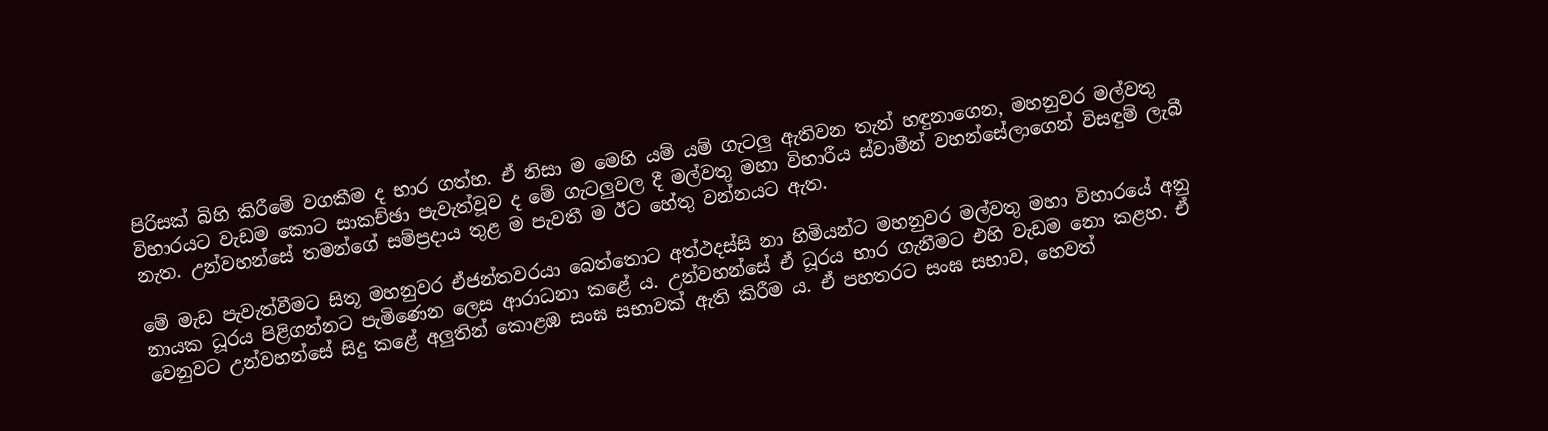පිරිසක් ‍බිහි කිරීමේ වගකීම ද භාර ගත්හ. ඒ නිසා ම මෙහි යම් යම් ගැටලු ඇතිවන තැන් හඳුනාගෙන, මහනුවර මල්වතු විහාරයට වැඩම කොට සාකච්ඡා පැවැත්වූව ද මේ ගැටලුවල දී මල්වතු මහා විහාරීය ස්වාමීන් වහන්සේලාගෙන් විසඳුම් ලැබී නැත. උන්වහන්සේ තමන්ගේ සම්ප්‍රදාය තුළ ම පැවතී ම ඊට හේතු වන්නයට ඇත.

මේ මැඩ පැවැත්වීමට සිතූ මහනුවර ඒජන්තවරයා බෙත්තොට අත්ථදස්සි නා හිමියන්ට මහනුවර මල්වතු මහා විහාරයේ අනු නායක ධූරය පිළිගන්නට පැමිණෙන ලෙස ආරාධනා කළේ ය. උන්වහන්සේ ඒ ධූරය භාර ගැනීමට එහි වැඩම නො කළහ. ඒ වෙනුවට උන්වහන්සේ සිදු කළේ අලුතින් කොළඹ සංඝ සභාවක් ඇති කිරීම ය. ඒ පහතරට සංඝ සභාව, හෙවත්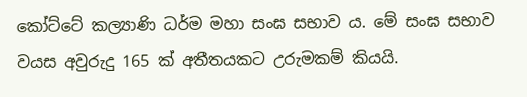කෝට්ටේ කල්‍යාණි ධර්ම මහා සංඝ සභාව ය. මේ සංඝ සභාව වයස අවුරුදු 165 ක් අතීතයකට උරුමකම් කියයි.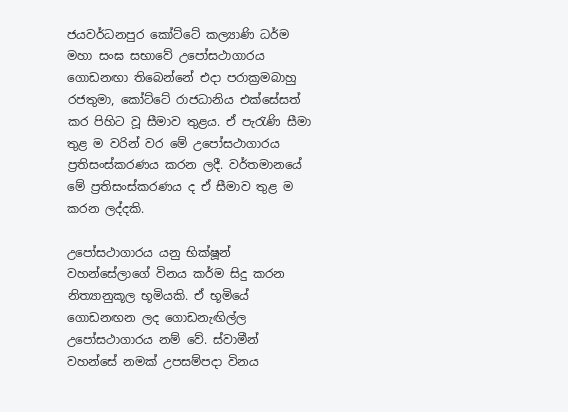ජයවර්ධනපුර කෝට්ටේ කල්‍යාණි ධර්ම මහා සංඝ සභාවේ උපෝසථාගාරය ගොඩනඟා තිබෙන්නේ එදා පරාක්‍රමබාහු රජතුමා, කෝට්ටේ රාජධානිය එක්සේසත් කර පිහිට වූ සීමාව තුළය. ඒ පැරැණි සීමා තුළ ම වරින් වර මේ උපෝසථාගාරය ප්‍රතිසංස්කරණය කරන ලදී. වර්තමානයේ මේ ‍ප්‍රතිසංස්කරණය ද ඒ සීමාව තුළ ම කරන ලද්දකි.

උපෝසථාගාරය යනු භික්ෂූන් වහන්සේලාගේ විනය කර්ම සිදු කරන නිත්‍යානුකූල භූමියකි. ඒ භූමියේ ගොඩනඟන ලද ගොඩනැඟිල්ල උපෝසථාගාරය නම් ‍වේ. ස්වාමීන් වහන්සේ නමක් උපසම්පදා විනය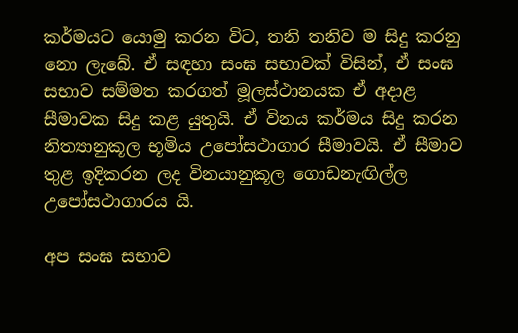කර්මයට යොමු කරන විට, තනි තනිව ම සිදු කරනු නො ලැබේ. ඒ සඳහා සංඝ සභාවක් විසින්, ඒ සංඝ සභාව සම්මත කරගත් මූලස්ථානයක ඒ අදාළ සීමාවක සිදු කළ යුතුයි. ඒ විනය කර්මය සිදු කරන නිත්‍යානුකූල භූමිය උපෝසථාගාර සීමාවයි. ඒ සීමාව තුළ ඉදිකරන ලද විනයානුකූල ගොඩනැඟිල්ල උපෝසථාගාරය යි.

අප සංඝ සභාව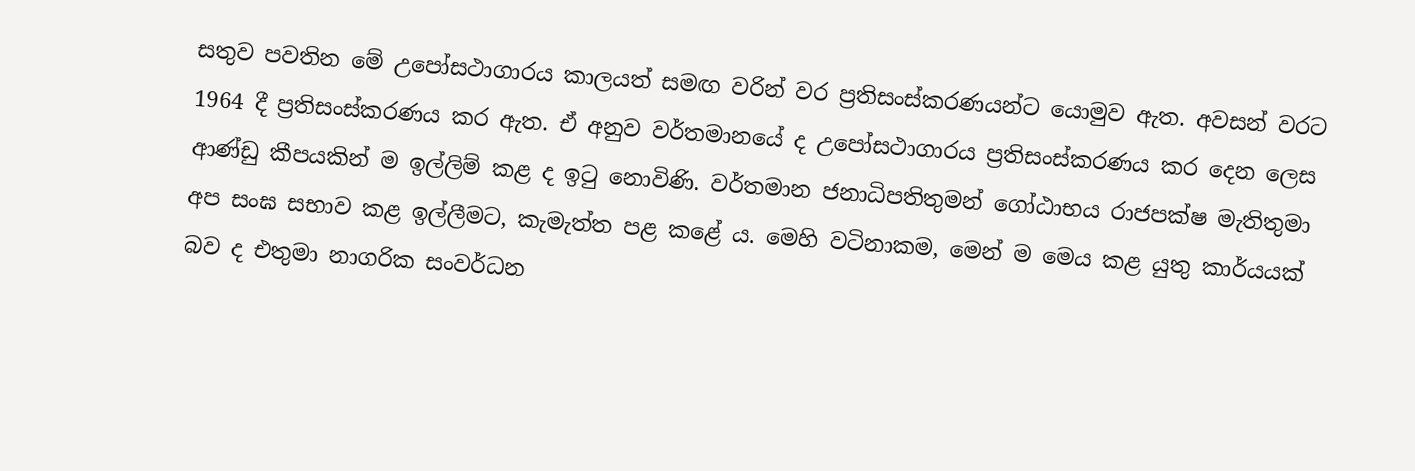සතුව පවතින මේ උපෝසථාගාරය කාලයත් සමඟ වරින් වර ප්‍රතිසංස්කරණයන්ට යොමුව ඇත. අවසන් වරට 1964 දී ප්‍රතිසංස්කරණය කර ඇත. ඒ අනුව වර්තමානයේ ද උපෝසථාගාරය ප්‍රතිසංස්කරණය කර දෙන ලෙස ආණ්ඩු කීපයකින් ම ඉල්ලිම් කළ ද ඉටු නොවිණි. වර්තමාන ජනාධිපතිතුමන් ගෝඨාභය රාජපක්ෂ මැතිතුමා අප සංඝ සභාව කළ ඉල්ලීමට, කැමැත්ත පළ කළේ ය. මෙහි වටිනාකම, මෙන් ම මෙය කළ යුතු කාර්යයක් බව ද එතුමා නාගරික සංවර්ධන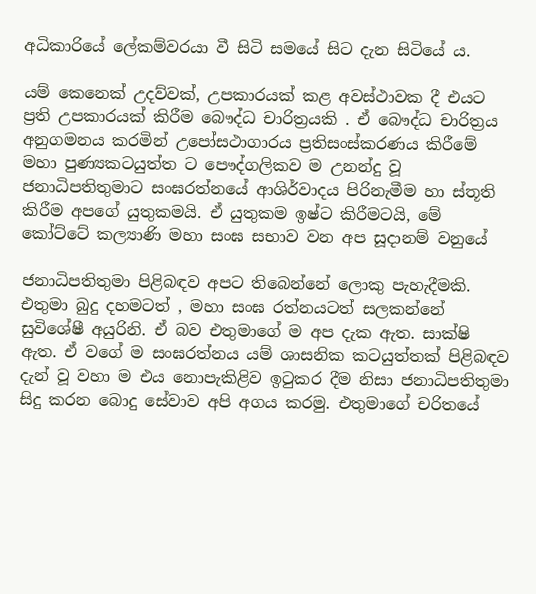අධිකාරියේ ලේකම්වරයා වී සිටි සමයේ සිට දැන සිටියේ ය.

යම් කෙනෙක් උදව්වක්, උපකාරයක් කළ අවස්ථාවක දී එයට ප්‍රති උපකාරයක් කිරීම බෞද්ධ චාරිත්‍රයකි . ඒ බෞද්ධ චාරිත්‍රය අනුගමනය කරමින් උපෝසථාගාරය ප්‍රතිසංස්කරණය කිරීමේ මහා පුණ්‍යකටයුත්ත ට පෞද්ගලිකව ම උනන්දු වූ ජනාධිපතිතුමාට සංඝරත්නයේ ආශිර්වාදය පිරිනැමීම හා ස්තූති කිරීම අපගේ යුතුකමයි. ඒ යුතුකම ඉෂ්ට කිරීමටයි, මේ කෝට්ටේ කල්‍යාණි මහා සංඝ සභාව වන අප සූදානම් වනුයේ

ජනාධිපතිතුමා පිළිබඳව අපට තිබෙන්නේ ලොකු පැහැදීමකි. එතුමා බුදු දහමටත් , මහා සංඝ රත්නයටත් සලකන්නේ සුවිශේෂී අයුරිනි. ඒ බව එතුමාගේ ම අප දැක ඇත. සාක්ෂි ඇත. ඒ වගේ ම සංඝරත්නය යම් ශාසනික කටයුත්තක් පිළිබඳව දැන් වූ වහා ම එය නොපැකිළිව ඉටුකර දීම නිසා ජනාධිපතිතුමා සිදු කරන බොදු සේවාව අපි අගය කරමු. එතුමාගේ චරිතයේ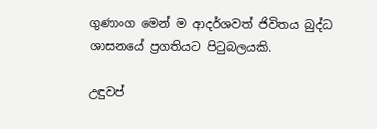ගුණාංග මෙන් ම ආදර්ශවත් ජිවිතය බුද්ධ ශාසනයේ ප්‍රගතියට පිටුබලයකි.

උඳුවප්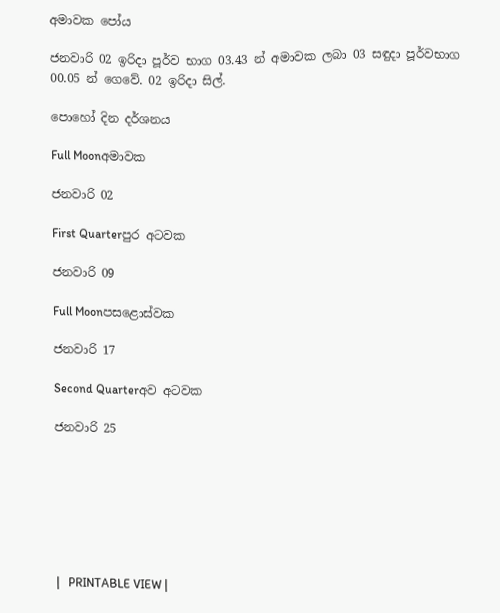අමාවක පෝය

ජනවාරි 02 ඉරිදා පූර්ව භාග 03.43 න් අමාවක ලබා 03 සඳුදා පූර්වභාග 00.05 න් ගෙවේ. 02 ඉරිදා සිල්.

පොහෝ දින දර්ශනය

Full Moonඅමාවක

ජනවාරි 02

First Quarterපුර අටවක

ජනවාරි 09

Full Moonපසළොස්වක

ජනවාරි 17

Second Quarterඅව අටවක

ජනවාරි 25







|   PRINTABLE VIEW |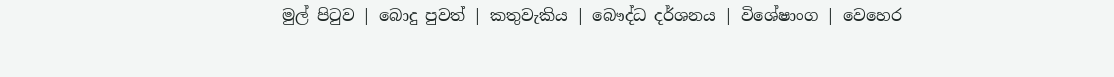මුල් පිටුව | බොදු පුවත් | කතුවැකිය | බෞද්ධ දර්ශනය | විශේෂාංග | වෙහෙර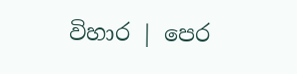විහාර | පෙර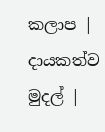කලාප | දායකත්ව මුදල් |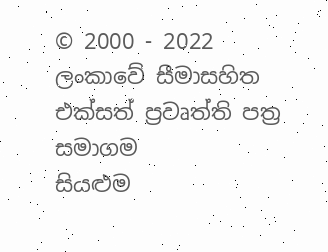© 2000 - 2022 ලංකාවේ සීමාසහිත එක්සත් ප්‍රවෘත්ති පත්‍ර සමාගම
සියළුම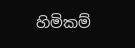හිමිකම්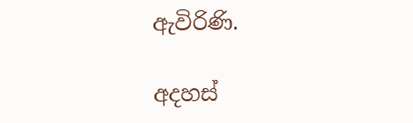ඇවිරිණි.

අදහස්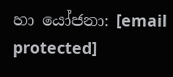හා යෝජනා: [email protected]